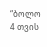“ბოლო 4 თვის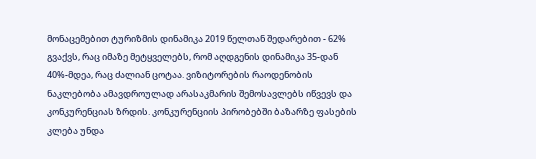მონაცემებით ტურიზმის დინამიკა 2019 წელთან შედარებით - 62% გვაქვს, რაც იმაზე მეტყველებს, რომ აღდგენის დინამიკა 35-დან 40%-მდეა, რაც ძალიან ცოტაა. ვიზიტორების რაოდენობის ნაკლებობა ამავდროულად არასაკმარის შემოსავლებს იწვევს და კონკურენციას ზრდის. კონკურენციის პირობებში ბაზარზე ფასების კლება უნდა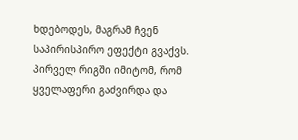ხდებოდეს, მაგრამ ჩვენ საპირისპირო ეფექტი გვაქვს. პირველ რიგში იმიტომ, რომ ყველაფერი გაძვირდა და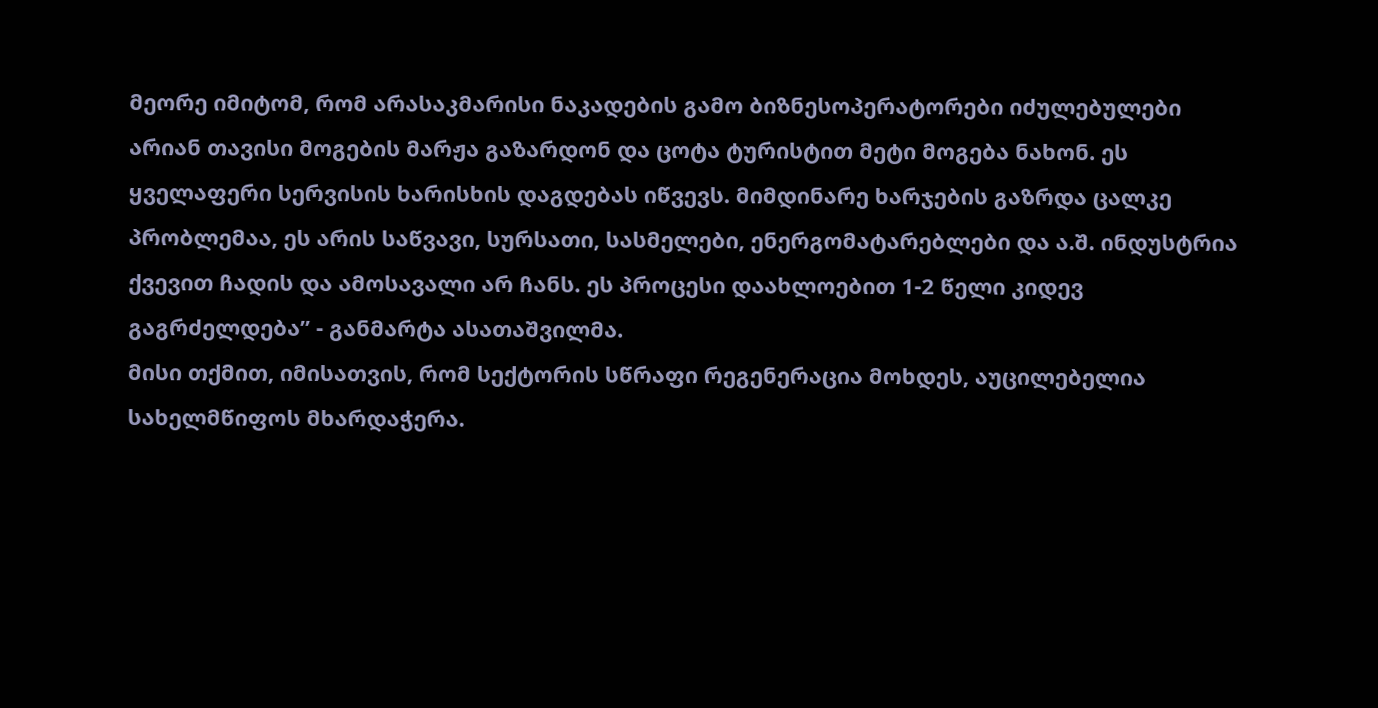მეორე იმიტომ, რომ არასაკმარისი ნაკადების გამო ბიზნესოპერატორები იძულებულები არიან თავისი მოგების მარჟა გაზარდონ და ცოტა ტურისტით მეტი მოგება ნახონ. ეს ყველაფერი სერვისის ხარისხის დაგდებას იწვევს. მიმდინარე ხარჯების გაზრდა ცალკე პრობლემაა, ეს არის საწვავი, სურსათი, სასმელები, ენერგომატარებლები და ა.შ. ინდუსტრია ქვევით ჩადის და ამოსავალი არ ჩანს. ეს პროცესი დაახლოებით 1-2 წელი კიდევ გაგრძელდება” - განმარტა ასათაშვილმა.
მისი თქმით, იმისათვის, რომ სექტორის სწრაფი რეგენერაცია მოხდეს, აუცილებელია სახელმწიფოს მხარდაჭერა.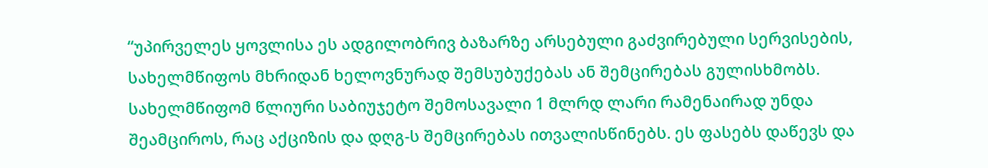“უპირველეს ყოვლისა ეს ადგილობრივ ბაზარზე არსებული გაძვირებული სერვისების, სახელმწიფოს მხრიდან ხელოვნურად შემსუბუქებას ან შემცირებას გულისხმობს. სახელმწიფომ წლიური საბიუჯეტო შემოსავალი 1 მლრდ ლარი რამენაირად უნდა შეამციროს, რაც აქციზის და დღგ-ს შემცირებას ითვალისწინებს. ეს ფასებს დაწევს და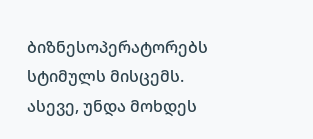ბიზნესოპერატორებს სტიმულს მისცემს. ასევე, უნდა მოხდეს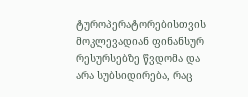ტუროპერატორებისთვის მოკლევადიან ფინანსურ რესურსებზე წვდომა და არა სუბსიდირება, რაც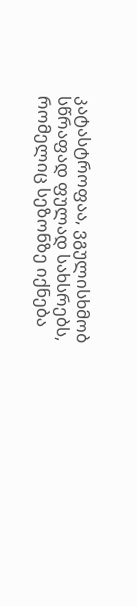კატასტროფაა, ვგულისხმობ სწრაფად ფულად სახსრებს, რომელიც სეზონზე იქნება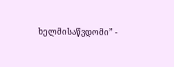ხელმისაწვდომი” -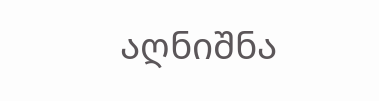აღნიშნა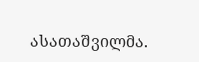ასათაშვილმა.